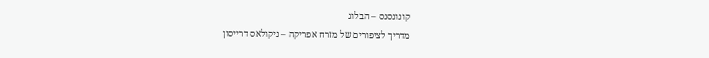קונונסנס – הבלוג
מדריך לציפורים של מזרח אפריקה – ניקולאס דרייסון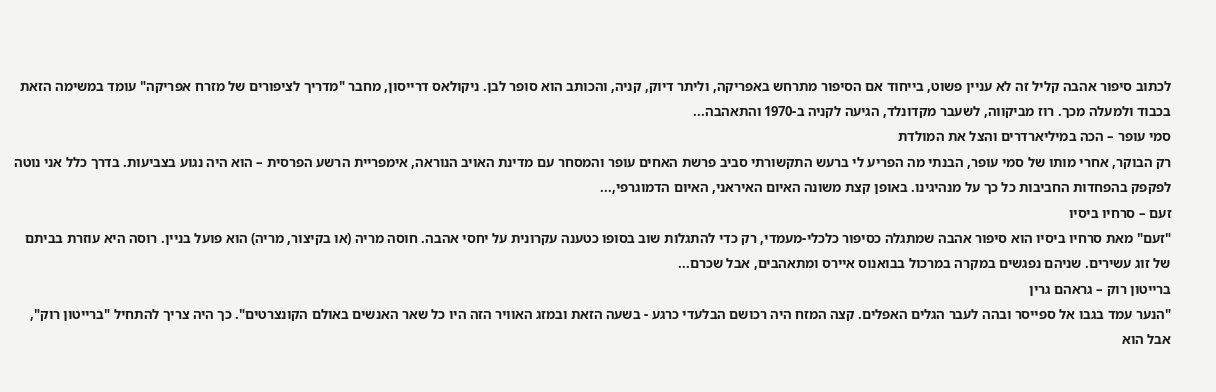לכתוב סיפור אהבה קליל זה לא עניין פשוט, בייחוד אם הסיפור מתרחש באפריקה, וליתר דיוק, קניה, והכותב הוא סופר לבן. ניקולאס דרייסון, מחבר "מדריך לציפורים של מזרח אפריקה" עומד במשימה הזאת בכבוד ולמעלה מכך. רוז מביקווה, לשעבר מקדונלד, הגיעה לקניה ב-1970 והתאהבה...
סמי עופר – הכה במיליארדרים והצל את המולדת
רק הבוקר, אחרי מותו של סמי עופר, הבנתי מה הפריע לי ברעש התקשורתי סביב פרשת האחים עופר והמסחר עם מדינת האויב הנוראה, אימפריית הרשע הפרסית – הוא היה נגוע בצביעות. בדרך כלל אני נוטה לפקפק בהפחדות החביבות כל כך על מנהיגינו. באופן קצת משונה האיום האיראני, האיום הדמוגרפי,...
זעם – סרחיו ביסיו
"זעם" מאת סרחיו ביסיו הוא סיפור אהבה שמתגלה כסיפור כלכלי-מעמדי, רק כדי להתגלות שוב בסופו כטענה עקרונית על יחסי אהבה. חוסה מריה (או בקיצור, מריה) הוא פועל בניין. רוסה היא עוזרת בביתם של זוג עשירים. שניהם נפגשים במקרה במרכול בבואנוס איירס ומתאהבים, אבל שכרם...
ברייטון רוק – גראהם גרין
"הנער עמד בגבו אל ספייסר ובהה לעבר הגלים האפלים. קצה המזח היה רכושם הבלעדי כרגע - בשעה הזאת ובמזג האוויר הזה היו כל שאר האנשים באולם הקונצרטים". כך היה צריך להתחיל "ברייטון רוק", אבל הוא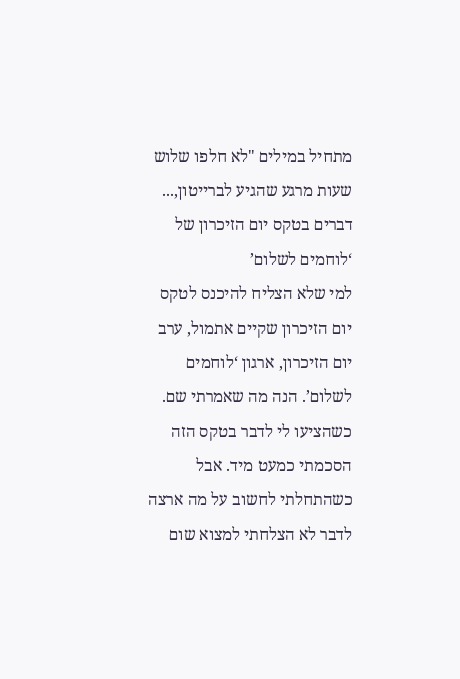מתחיל במילים "לא חלפו שלוש שעות מרגע שהגיע לברייטון,...
דברים בטקס יום הזיכרון של ‘לוחמים לשלום’
למי שלא הצליח להיכנס לטקס יום הזיכרון שקיים אתמול, ערב יום הזיכרון, ארגון ‘לוחמים לשלום’. הנה מה שאמרתי שם. כשהציעו לי לדבר בטקס הזה הסכמתי כמעט מיד. אבל כשהתחלתי לחשוב על מה ארצה לדבר לא הצלחתי למצוא שום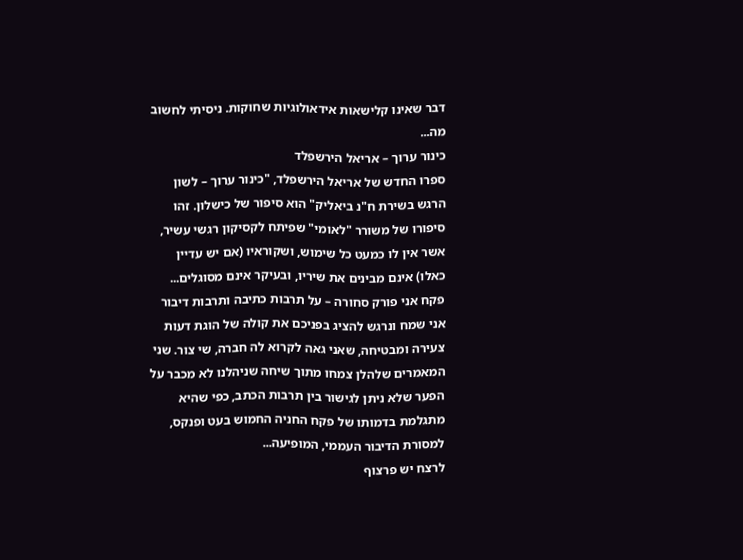דבר שאינו קלישאות אידאולוגיות שחוקות. ניסיתי לחשוב מה...
כינור ערוך – אריאל הירשפלד
ספרו החדש של אריאל הירשפלד, "כינור ערוך – לשון הרגש בשירת ח"נ ביאליק" הוא סיפור של כישלון. זהו סיפורו של משורר "לאומי" שפיתח לקסיקון רגשי עשיר, אשר אין לו כמעט כל שימוש, ושקוראיו (אם יש עדיין כאלו) אינם מבינים את שיריו, ובעיקר אינם מסוגלים...
פקח אני פורק סחורה – על תרבות כתיבה ותרבות דיבור
אני שמח ונרגש להציג בפניכם את קולה של הוגת דעות צעירה ומבטיחה, שאני גאה לקרוא לה חברה, שי צור. שני המאמרים שלהלן צמחו מתוך שיחה שניהלנו לא מכבר על הפער שלא ניתן לגישור בין תרבות הכתב, כפי שהיא מתגלמת בדמותו של פקח החניה החמוש בעט ופנקס, למסורת הדיבור העממי, המופיעה...
לרצח יש פרצוף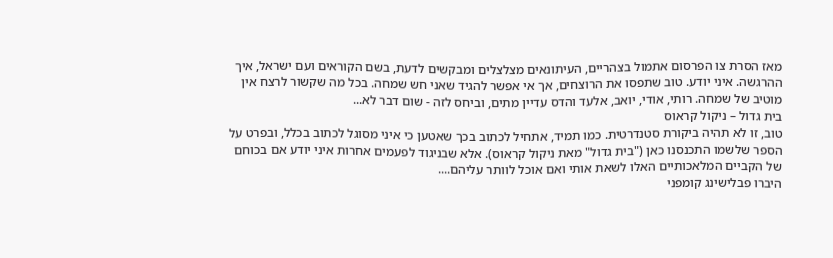מאז הסרת צו הפרסום אתמול בצהריים, העיתונאים מצלצלים ומבקשים לדעת, בשם הקוראים ועם ישראל, איך ההרגשה. איני יודע. טוב שתפסו את הרוצחים, אך אי אפשר להגיד שאני חש שמחה. בכל מה שקשור לרצח אין מוטיב של שמחה. רותי, אודי, יואב, אלעד והדס עדיין מתים, וביחס לזה - שום דבר לא...
בית גדול – ניקול קראוס
טוב, זו לא תהיה ביקורת סטנדרטית. כמו תמיד, אתחיל לכתוב בכך שאטען כי איני מסוגל לכתוב בכלל, ובפרט על הספר שלשמו התכנסנו כאן ("בית גדול" מאת ניקול קראוס). אלא שבניגוד לפעמים אחרות איני יודע אם בכוחם של הקביים המלאכותיים האלו לשאת אותי ואם אוכל לוותר עליהם....
היברו פבלישינג קומפני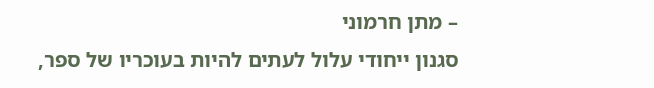– מתן חרמוני
סגנון ייחודי עלול לעתים להיות בעוכריו של ספר,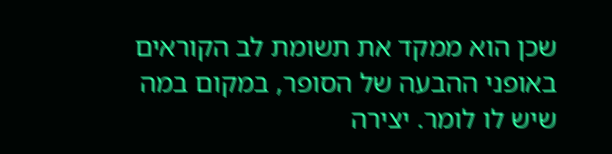שכן הוא ממקד את תשומת לב הקוראים באופני ההבעה של הסופר, במקום במה שיש לו לומר. יצירה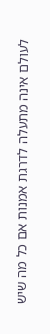לעולם אינה מתעלה לדרגת אמנות אם כל מה שיש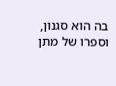בה הוא סגנון, וספרו של מתן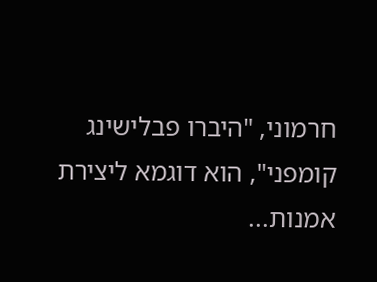חרמוני, "היברו פבלישינג קומפני", הוא דוגמא ליצירת אמנות...